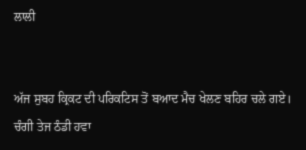ਲਾਲੀ


ਅੱਜ ਸੁਬਹ ਕ੍ਰਿਕਟ ਦੀ ਪਰਿਕਟਿਸ ਤੋਂ ਬਆਦ ਮੈਚ ਖੇਲਣ ਬਹਿਰ ਚਲੇ ਗਏ। ਚੰਗੀ ਤੇਜ ਠੰਡੀ ਹਵਾ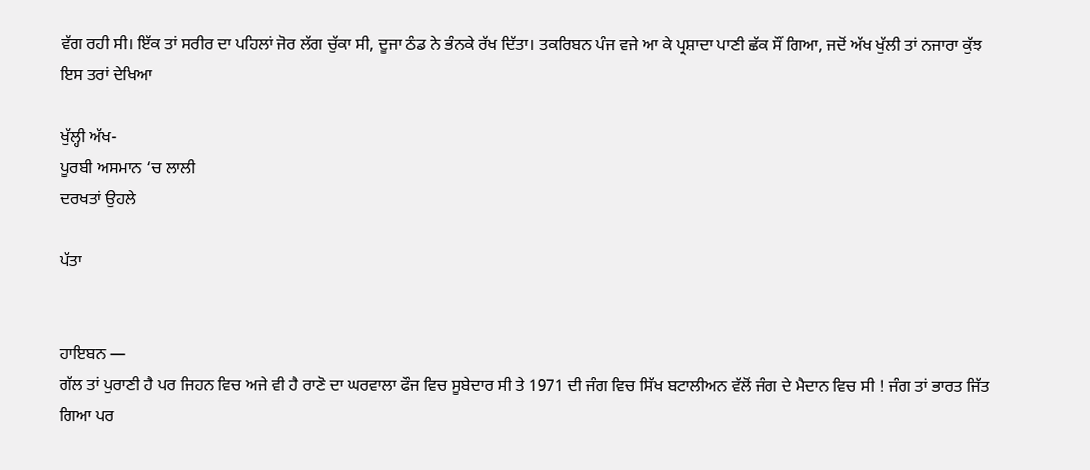ਵੱਗ ਰਹੀ ਸੀ। ਇੱਕ ਤਾਂ ਸਰੀਰ ਦਾ ਪਹਿਲਾਂ ਜੋਰ ਲੱਗ ਚੁੱਕਾ ਸੀ, ਦੂਜਾ ਠੰਡ ਨੇ ਭੰਨਕੇ ਰੱਖ ਦਿੱਤਾ। ਤਕਰਿਬਨ ਪੰਜ ਵਜੇ ਆ ਕੇ ਪ੍ਰਸ਼ਾਦਾ ਪਾਣੀ ਛੱਕ ਸੌਂ ਗਿਆ, ਜਦੋਂ ਅੱਖ ਖੁੱਲੀ ਤਾਂ ਨਜਾਰਾ ਕੁੱਝ ਇਸ ਤਰਾਂ ਦੇਖਿਆ

ਖੁੱਲ੍ਹੀ ਅੱਖ-
ਪੂਰਬੀ ਅਸਮਾਨ ‘ਚ ਲਾਲੀ
ਦਰਖਤਾਂ ਉਹਲੇ

ਪੱਤਾ


ਹਾਇਬਨ —
ਗੱਲ ਤਾਂ ਪੁਰਾਣੀ ਹੈ ਪਰ ਜਿਹਨ ਵਿਚ ਅਜੇ ਵੀ ਹੈ ਰਾਣੋ ਦਾ ਘਰਵਾਲਾ ਫੌਜ ਵਿਚ ਸੂਬੇਦਾਰ ਸੀ ਤੇ 1971 ਦੀ ਜੰਗ ਵਿਚ ਸਿੱਖ ਬਟਾਲੀਅਨ ਵੱਲੋਂ ਜੰਗ ਦੇ ਮੈਦਾਨ ਵਿਚ ਸੀ ! ਜੰਗ ਤਾਂ ਭਾਰਤ ਜਿੱਤ ਗਿਆ ਪਰ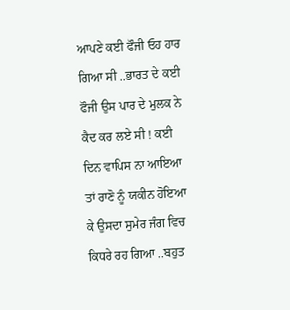ਆਪਣੇ ਕਈ ਫੌਜੀ ਓਹ ਹਾਰ ਗਿਆ ਸੀ ..ਭਾਰਤ ਦੇ ਕਈ ਫੌਜੀ ਉਸ ਪਾਰ ਦੇ ਮੁਲਕ ਨੇ ਕੈਦ ਕਰ ਲਏ ਸੀ ! ਕਈ ਦਿਨ ਵਾਪਿਸ ਨਾ ਆਇਆ ਤਾਂ ਰਾਣੋ ਨੂੰ ਯਕੀਨ ਹੋਇਆ ਕੇ ਉਸਦਾ ਸੁਮੇਰ ਜੰਗ ਵਿਚ ਕਿਧਰੇ ਰਹ ਗਿਆ ..ਬਹੁਤ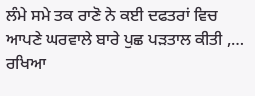ਲੰਮੇ ਸਮੇ ਤਕ ਰਾਣੋ ਨੇ ਕਈ ਦਫਤਰਾਂ ਵਿਚ ਆਪਣੇ ਘਰਵਾਲੇ ਬਾਰੇ ਪੁਛ ਪੜਤਾਲ ਕੀਤੀ ,… ਰਖਿਆ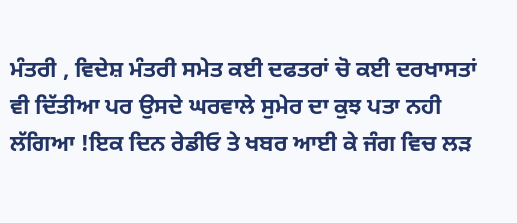ਮੰਤਰੀ , ਵਿਦੇਸ਼ ਮੰਤਰੀ ਸਮੇਤ ਕਈ ਦਫਤਰਾਂ ਚੋ ਕਈ ਦਰਖਾਸਤਾਂ ਵੀ ਦਿੱਤੀਆ ਪਰ ਉਸਦੇ ਘਰਵਾਲੇ ਸੁਮੇਰ ਦਾ ਕੁਝ ਪਤਾ ਨਹੀ ਲੱਗਿਆ !ਇਕ ਦਿਨ ਰੇਡੀਓ ਤੇ ਖਬਰ ਆਈ ਕੇ ਜੰਗ ਵਿਚ ਲੜ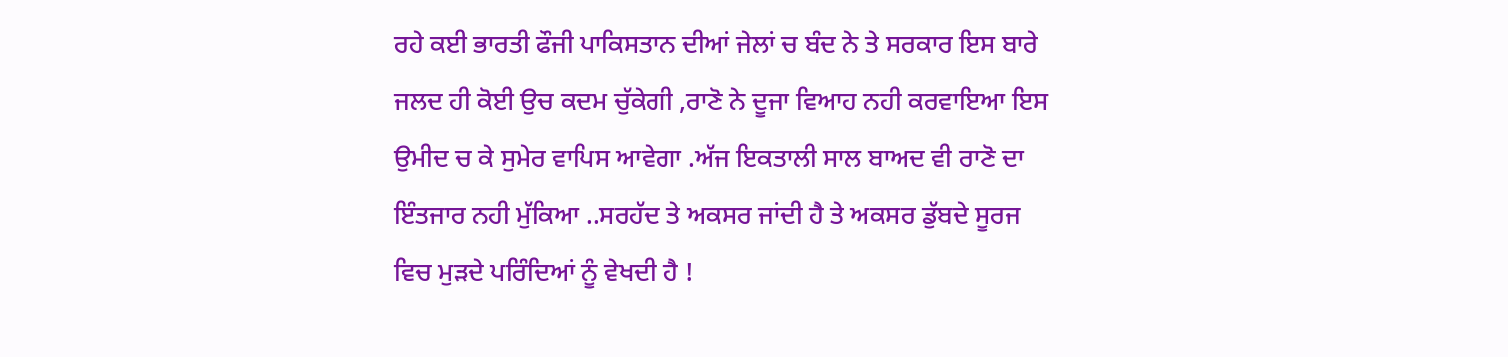ਰਹੇ ਕਈ ਭਾਰਤੀ ਫੌਜੀ ਪਾਕਿਸਤਾਨ ਦੀਆਂ ਜੇਲਾਂ ਚ ਬੰਦ ਨੇ ਤੇ ਸਰਕਾਰ ਇਸ ਬਾਰੇ ਜਲਦ ਹੀ ਕੋਈ ਉਚ ਕਦਮ ਚੁੱਕੇਗੀ ,ਰਾਣੋ ਨੇ ਦੂਜਾ ਵਿਆਹ ਨਹੀ ਕਰਵਾਇਆ ਇਸ ਉਮੀਦ ਚ ਕੇ ਸੁਮੇਰ ਵਾਪਿਸ ਆਵੇਗਾ .ਅੱਜ ਇਕਤਾਲੀ ਸਾਲ ਬਾਅਦ ਵੀ ਰਾਣੋ ਦਾ ਇੰਤਜਾਰ ਨਹੀ ਮੁੱਕਿਆ ..ਸਰਹੱਦ ਤੇ ਅਕਸਰ ਜਾਂਦੀ ਹੈ ਤੇ ਅਕਸਰ ਡੁੱਬਦੇ ਸੂਰਜ ਵਿਚ ਮੁੜਦੇ ਪਰਿੰਦਿਆਂ ਨੂੰ ਵੇਖਦੀ ਹੈ !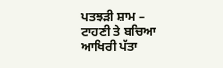ਪਤਝੜੀ ਸ਼ਾਮ –
ਟਾਹਣੀ ਤੇ ਬਚਿਆ
ਆਖਿਰੀ ਪੱਤਾ